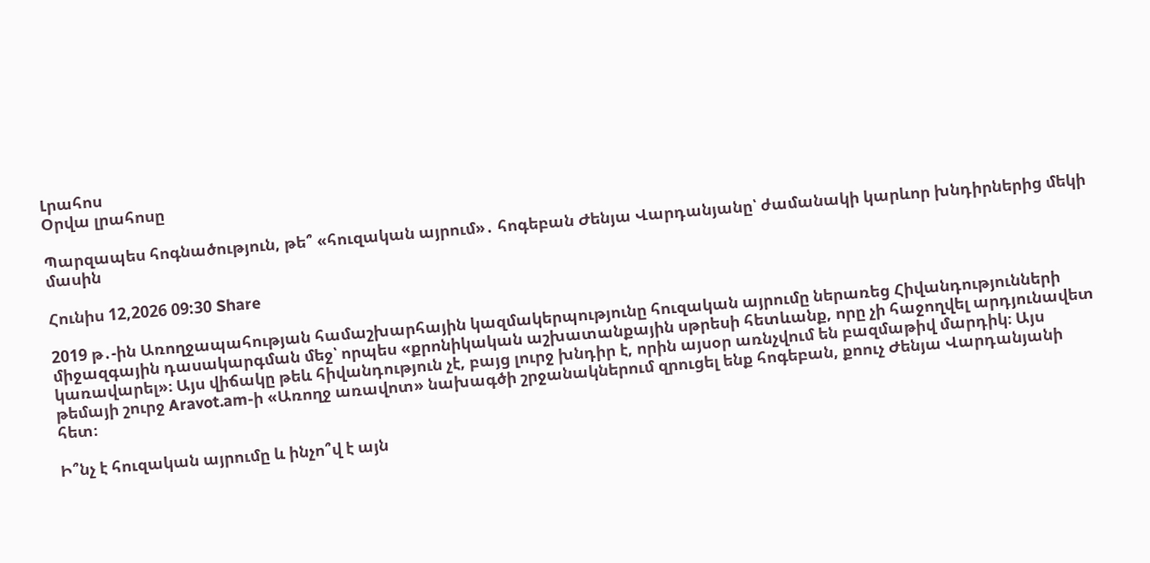Լրահոս
Օրվա լրահոսը

Պարզապես հոգնածություն, թե՞ «հուզական այրում»․ հոգեբան Ժենյա Վարդանյանը՝ ժամանակի կարևոր խնդիրներից մեկի մասին

Հունիս 12,2026 09:30 Share

2019 թ․-ին Առողջապահության համաշխարհային կազմակերպությունը հուզական այրումը ներառեց Հիվանդությունների միջազգային դասակարգման մեջ՝ որպես «քրոնիկական աշխատանքային սթրեսի հետևանք, որը չի հաջողվել արդյունավետ կառավարել»։ Այս վիճակը թեև հիվանդություն չէ, բայց լուրջ խնդիր է, որին այսօր առնչվում են բազմաթիվ մարդիկ։ Այս թեմայի շուրջ Aravot.am-ի «Առողջ առավոտ» նախագծի շրջանակներում զրուցել ենք հոգեբան, քոուչ Ժենյա Վարդանյանի հետ։

Ի՞նչ է հուզական այրումը և ինչո՞վ է այն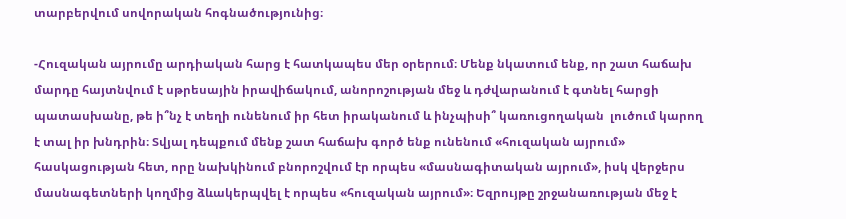տարբերվում սովորական հոգնածությունից։

-Հուզական այրումը արդիական հարց է հատկապես մեր օրերում։ Մենք նկատում ենք, որ շատ հաճախ մարդը հայտնվում է սթրեսային իրավիճակում, անորոշության մեջ և դժվարանում է գտնել հարցի պատասխանը, թե ի՞նչ է տեղի ունենում իր հետ իրականում և ինչպիսի՞ կառուցողական  լուծում կարող է տալ իր խնդրին։ Տվյալ դեպքում մենք շատ հաճախ գործ ենք ունենում «հուզական այրում» հասկացության հետ, որը նախկինում բնորոշվում էր որպես «մասնագիտական այրում», իսկ վերջերս մասնագետների կողմից ձևակերպվել է որպես «հուզական այրում»։ Եզրույթը շրջանառության մեջ է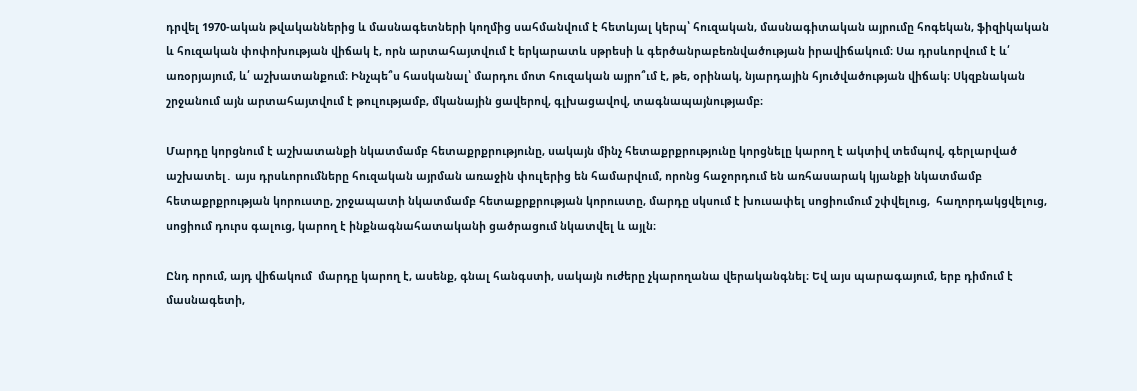դրվել 1970-ական թվականներից և մասնագետների կողմից սահմանվում է հետևյալ կերպ՝ հուզական, մասնագիտական այրումը հոգեկան, ֆիզիկական և հուզական փոփոխության վիճակ է, որն արտահայտվում է երկարատև սթրեսի և գերծանրաբեռնվածության իրավիճակում։ Սա դրսևորվում է և՛ առօրյայում, և՛ աշխատանքում։ Ինչպե՞ս հասկանալ՝ մարդու մոտ հուզական այրո՞ւմ է, թե, օրինակ, նյարդային հյուծվածության վիճակ։ Սկզբնական շրջանում այն արտահայտվում է թուլությամբ, մկանային ցավերով, գլխացավով, տագնապայնությամբ։

Մարդը կորցնում է աշխատանքի նկատմամբ հետաքրքրությունը, սակայն մինչ հետաքրքրությունը կորցնելը կարող է ակտիվ տեմպով, գերլարված աշխատել․ այս դրսևորումները հուզական այրման առաջին փուլերից են համարվում, որոնց հաջորդում են առհասարակ կյանքի նկատմամբ հետաքրքրության կորուստը, շրջապատի նկատմամբ հետաքրքրության կորուստը, մարդը սկսում է խուսափել սոցիումում շփվելուց,  հաղորդակցվելուց, սոցիում դուրս գալուց, կարող է ինքնագնահատականի ցածրացում նկատվել և այլն։

Ընդ որում, այդ վիճակում  մարդը կարող է, ասենք, գնալ հանգստի, սակայն ուժերը չկարողանա վերականգնել։ Եվ այս պարագայում, երբ դիմում է մասնագետի,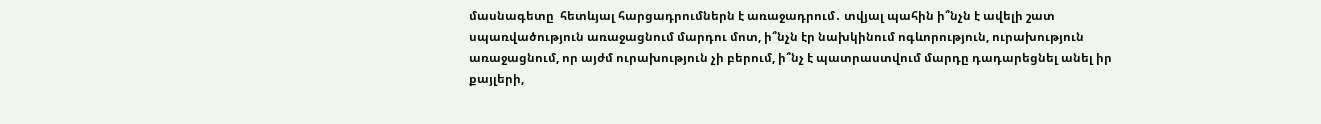մասնագետը  հետևյալ հարցադրումներն է առաջադրում․ տվյալ պահին ի՞նչն է ավելի շատ սպառվածություն առաջացնում մարդու մոտ, ի՞նչն էր նախկինում ոգևորություն, ուրախություն առաջացնում, որ այժմ ուրախություն չի բերում, ի՞նչ է պատրաստվում մարդը դադարեցնել անել իր քայլերի,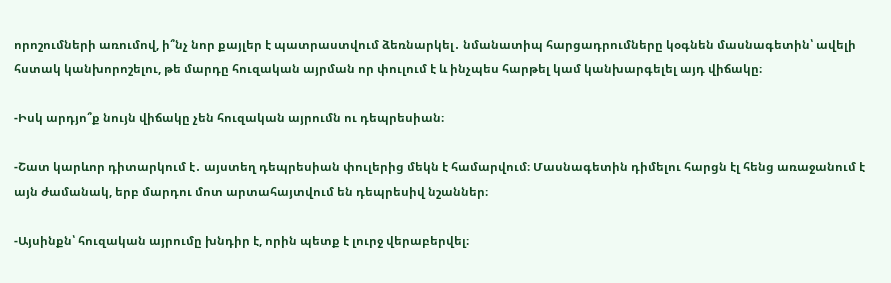որոշումների առումով, ի՞նչ նոր քայլեր է պատրաստվում ձեռնարկել․ նմանատիպ հարցադրումները կօգնեն մասնագետին՝ ավելի հստակ կանխորոշելու, թե մարդը հուզական այրման որ փուլում է և ինչպես հարթել կամ կանխարգելել այդ վիճակը։

-Իսկ արդյո՞ք նույն վիճակը չեն հուզական այրումն ու դեպրեսիան։

-Շատ կարևոր դիտարկում է․ այստեղ դեպրեսիան փուլերից մեկն է համարվում։ Մասնագետին դիմելու հարցն էլ հենց առաջանում է այն ժամանակ, երբ մարդու մոտ արտահայտվում են դեպրեսիվ նշաններ։

-Այսինքն՝ հուզական այրումը խնդիր է, որին պետք է լուրջ վերաբերվել։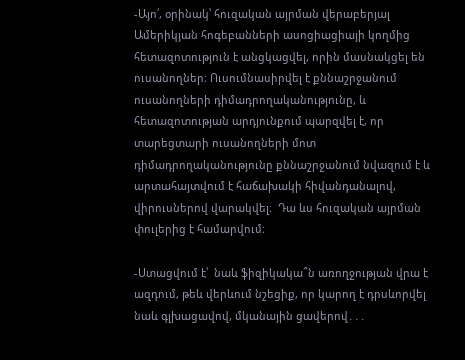-Այո՛, օրինակ՝ հուզական այրման վերաբերյալ Ամերիկյան հոգեբանների ասոցիացիայի կողմից հետազոտություն է անցկացվել, որին մասնակցել են ուսանողներ։ Ուսումնասիրվել է քննաշրջանում ուսանողների դիմադրողականությունը, և հետազոտության արդյունքում պարզվել է, որ տարեցտարի ուսանողների մոտ դիմադրողականությունը քննաշրջանում նվազում է և արտահայտվում է հաճախակի հիվանդանալով, վիրուսներով վարակվել։  Դա ևս հուզական այրման փուլերից է համարվում։

-Ստացվում է՝  նաև ֆիզիկակա՞ն առողջության վրա է ազդում, թեև վերևում նշեցիք, որ կարող է դրսևորվել նաև գլխացավով, մկանային ցավերով․․․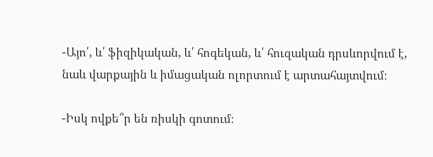-Այո՛, և՛ ֆիզիկական, և՛ հոգեկան, և՛ հուզական դրսևորվում է, նաև վարքային և իմացական ոլորտում է արտահայտվում։

-Իսկ ովքե՞ր են ռիսկի գոտում։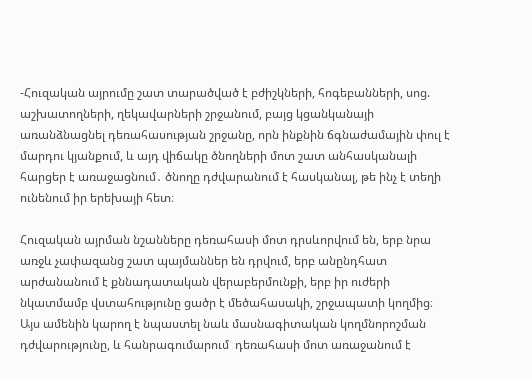-Հուզական այրումը շատ տարածված է բժիշկների, հոգեբանների, սոց. աշխատողների, ղեկավարների շրջանում, բայց կցանկանայի առանձնացնել դեռահասության շրջանը, որն ինքնին ճգնաժամային փուլ է մարդու կյանքում, և այդ վիճակը ծնողների մոտ շատ անհասկանալի հարցեր է առաջացնում․ ծնողը դժվարանում է հասկանալ, թե ինչ է տեղի ունենում իր երեխայի հետ։

Հուզական այրման նշանները դեռահասի մոտ դրսևորվում են, երբ նրա առջև չափազանց շատ պայմաններ են դրվում, երբ անընդհատ արժանանում է քննադատական վերաբերմունքի, երբ իր ուժերի նկատմամբ վստահությունը ցածր է մեծահասակի, շրջապատի կողմից։ Այս ամենին կարող է նպաստել նաև մասնագիտական կողմնորոշման դժվարությունը, և հանրագումարում  դեռահասի մոտ առաջանում է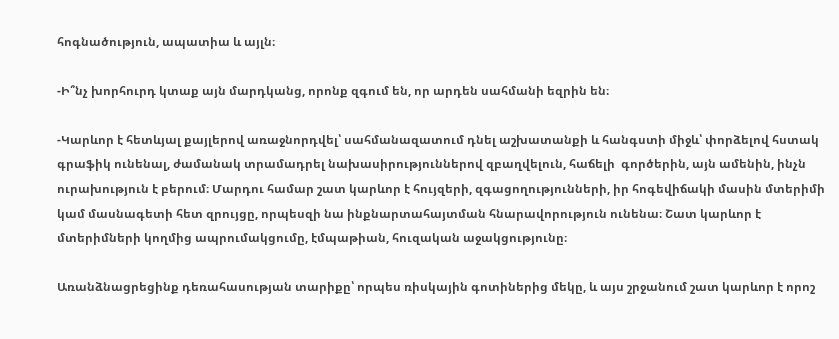հոգնածություն, ապատիա և այլն։

-Ի՞նչ խորհուրդ կտաք այն մարդկանց, որոնք զգում են, որ արդեն սահմանի եզրին են։

-Կարևոր է հետևյալ քայլերով առաջնորդվել՝ սահմանազատում դնել աշխատանքի և հանգստի միջև՝ փորձելով հստակ գրաֆիկ ունենալ, ժամանակ տրամադրել նախասիրություններով զբաղվելուն, հաճելի  գործերին, այն ամենին, ինչն ուրախություն է բերում։ Մարդու համար շատ կարևոր է հույզերի, զգացողությունների, իր հոգեվիճակի մասին մտերիմի կամ մասնագետի հետ զրույցը, որպեսզի նա ինքնարտահայտման հնարավորություն ունենա։ Շատ կարևոր է մտերիմների կողմից ապրումակցումը, էմպաթիան, հուզական աջակցությունը։

Առանձնացրեցինք դեռահասության տարիքը՝ որպես ռիսկային գոտիներից մեկը, և այս շրջանում շատ կարևոր է որոշ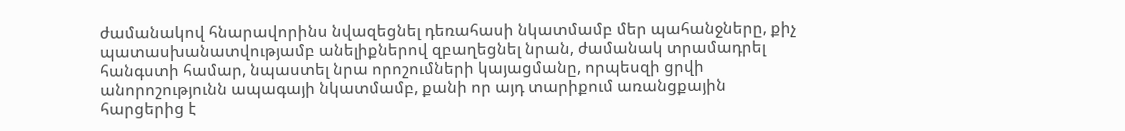ժամանակով հնարավորինս նվազեցնել դեռահասի նկատմամբ մեր պահանջները, քիչ պատասխանատվությամբ անելիքներով զբաղեցնել նրան, ժամանակ տրամադրել հանգստի համար, նպաստել նրա որոշումների կայացմանը, որպեսզի ցրվի անորոշությունն ապագայի նկատմամբ, քանի որ այդ տարիքում առանցքային հարցերից է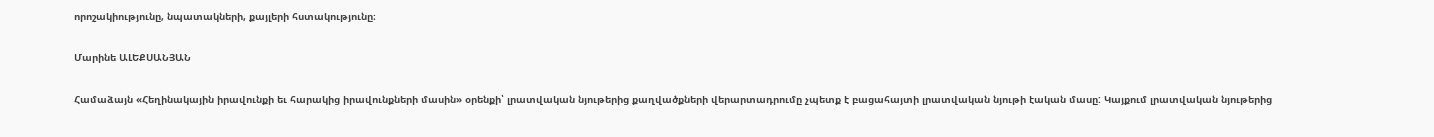որոշակիությունը, նպատակների, քայլերի հստակությունը։

Մարինե ԱԼԵՔՍԱՆՅԱՆ

Համաձայն «Հեղինակային իրավունքի եւ հարակից իրավունքների մասին» օրենքի՝ լրատվական նյութերից քաղվածքների վերարտադրումը չպետք է բացահայտի լրատվական նյութի էական մասը: Կայքում լրատվական նյութերից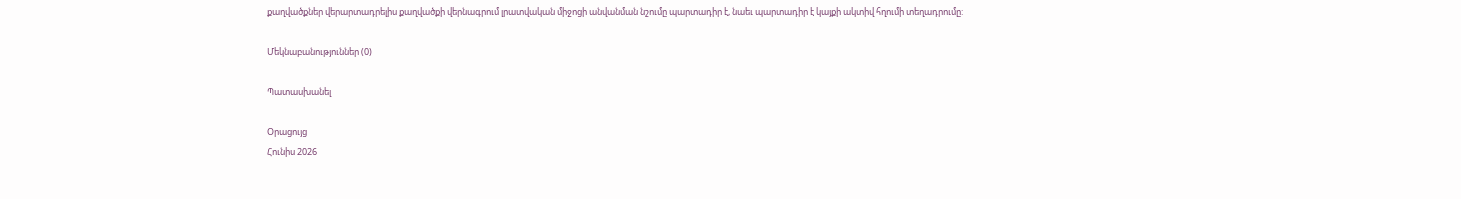քաղվածքներ վերարտադրելիս քաղվածքի վերնագրում լրատվական միջոցի անվանման նշումը պարտադիր է, նաեւ պարտադիր է կայքի ակտիվ հղումի տեղադրումը:

Մեկնաբանություններ (0)

Պատասխանել

Օրացույց
Հունիս 2026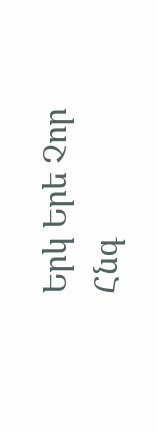Երկ Երե Չոր Հնգ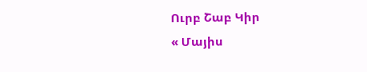Ուրբ Շաբ Կիր
« Մայիս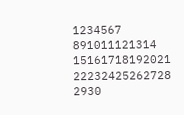1234567
891011121314
15161718192021
22232425262728
2930